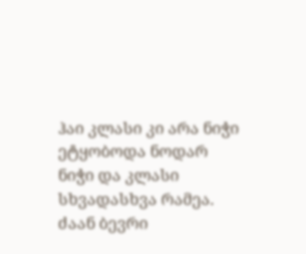ჰაი კლასი კი არა ნიჭი ეტყობოდა ნოდარ
ნიჭი და კლასი სხვადასხვა რამეა.
ძაან ბევრი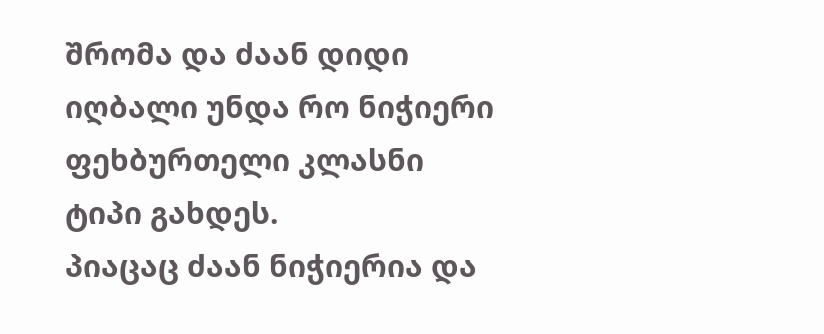შრომა და ძაან დიდი იღბალი უნდა რო ნიჭიერი ფეხბურთელი კლასნი ტიპი გახდეს.
პიაცაც ძაან ნიჭიერია და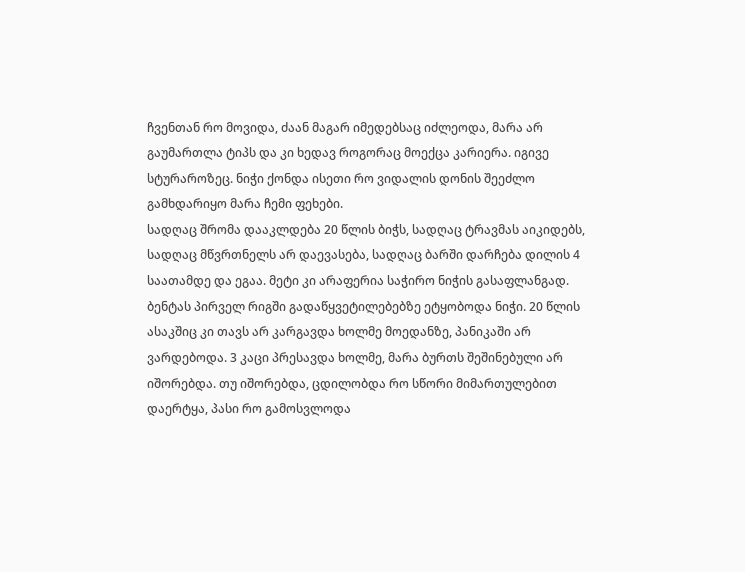ჩვენთან რო მოვიდა, ძაან მაგარ იმედებსაც იძლეოდა, მარა არ გაუმართლა ტიპს და კი ხედავ როგორაც მოექცა კარიერა. იგივე სტურაროზეც. ნიჭი ქონდა ისეთი რო ვიდალის დონის შეეძლო გამხდარიყო მარა ჩემი ფეხები.
სადღაც შრომა დააკლდება 20 წლის ბიჭს, სადღაც ტრავმას აიკიდებს, სადღაც მწვრთნელს არ დაევასება, სადღაც ბარში დარჩება დილის 4 საათამდე და ეგაა. მეტი კი არაფერია საჭირო ნიჭის გასაფლანგად.
ბენტას პირველ რიგში გადაწყვეტილებებზე ეტყობოდა ნიჭი. 20 წლის ასაკშიც კი თავს არ კარგავდა ხოლმე მოედანზე, პანიკაში არ ვარდებოდა. 3 კაცი პრესავდა ხოლმე, მარა ბურთს შეშინებული არ იშორებდა. თუ იშორებდა, ცდილობდა რო სწორი მიმართულებით დაერტყა, პასი რო გამოსვლოდა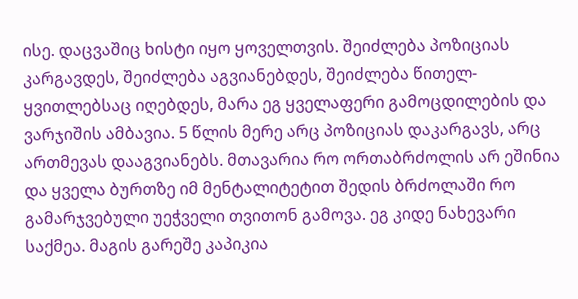ისე. დაცვაშიც ხისტი იყო ყოველთვის. შეიძლება პოზიციას კარგავდეს, შეიძლება აგვიანებდეს, შეიძლება წითელ-ყვითლებსაც იღებდეს, მარა ეგ ყველაფერი გამოცდილების და ვარჯიშის ამბავია. 5 წლის მერე არც პოზიციას დაკარგავს, არც ართმევას დააგვიანებს. მთავარია რო ორთაბრძოლის არ ეშინია და ყველა ბურთზე იმ მენტალიტეტით შედის ბრძოლაში რო გამარჯვებული უეჭველი თვითონ გამოვა. ეგ კიდე ნახევარი საქმეა. მაგის გარეშე კაპიკია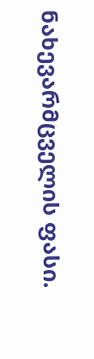ნახევარმცველის ფასი.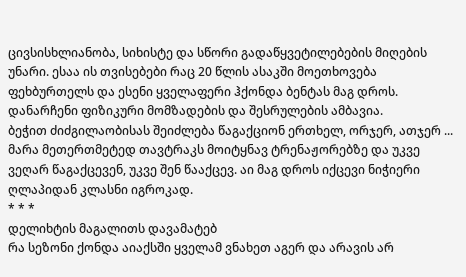ცივსისხლიანობა, სიხისტე და სწორი გადაწყვეტილებების მიღების უნარი. ესაა ის თვისებები რაც 20 წლის ასაკში მოეთხოვება ფეხბურთელს და ესენი ყველაფერი ჰქონდა ბენტას მაგ დროს.
დანარჩენი ფიზიკური მომზადების და შესრულების ამბავია.
ბეჭით ძიძგილაობისას შეიძლება წაგაქციონ ერთხელ, ორჯერ, ათჯერ ... მარა მეთერთმეტედ თავტრაკს მოიტყნავ ტრენაჟორებზე და უკვე ვეღარ წაგაქცევენ, უკვე შენ წააქცევ. აი მაგ დროს იქცევი ნიჭიერი ღლაპიდან კლასნი იგროკად.
* * *
დელიხტის მაგალითს დავამატებ
რა სეზონი ქონდა აიაქსში ყველამ ვნახეთ აგერ და არავის არ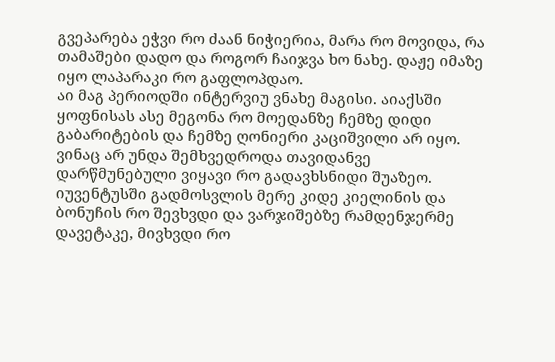გვეპარება ეჭვი რო ძაან ნიჭიერია, მარა რო მოვიდა, რა თამაშები დადო და როგორ ჩაიჯვა ხო ნახე. დაჟე იმაზე იყო ლაპარაკი რო გაფლოპდაო.
აი მაგ პერიოდში ინტერვიუ ვნახე მაგისი. აიაქსში ყოფნისას ასე მეგონა რო მოედანზე ჩემზე დიდი გაბარიტების და ჩემზე ღონიერი კაციშვილი არ იყო. ვინაც არ უნდა შემხვედროდა თავიდანვე დარწმუნებული ვიყავი რო გადავხსნიდი შუაზეო. იუვენტუსში გადმოსვლის მერე კიდე კიელინის და ბონუჩის რო შევხვდი და ვარჯიშებზე რამდენჯერმე დავეტაკე, მივხვდი რო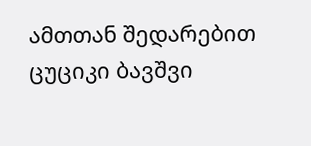ამთთან შედარებით ცუციკი ბავშვი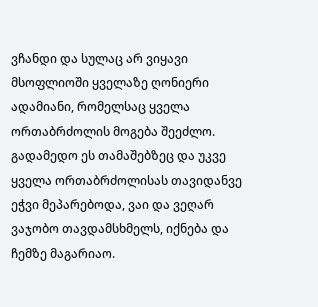ვჩანდი და სულაც არ ვიყავი მსოფლიოში ყველაზე ღონიერი ადამიანი, რომელსაც ყველა ორთაბრძოლის მოგება შეეძლო. გადამედო ეს თამაშებზეც და უკვე ყველა ორთაბრძოლისას თავიდანვე ეჭვი მეპარებოდა, ვაი და ვეღარ ვაჯობო თავდამსხმელს, იქნება და ჩემზე მაგარიაო.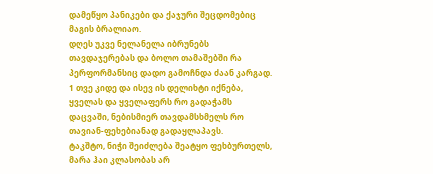დამეწყო პანიკები და ქაჯური შეცდომებიც მაგის ბრალიაო.
დღეს უკვე ნელანელა იბრუნებს თავდაჯერებას და ბოლო თამაშებში რა პერფორმანსიც დადო გამოჩნდა ძაან კარგად. 1 თვე კიდე და ისევ ის დელიხტი იქნება, ყველას და ყველაფერს რო გადაჭამს დაცვაში, ნებისმიერ თავდამსხმელს რო თავიან-ფეხებიანად გადაყლაპავს.
ტაკშტო, ნიჭი შეიძლება შეატყო ფეხბურთელს, მარა ჰაი კლასობას არ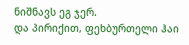ნიშნავს ეგ ჯერ.
და პირიქით, ფეხბურთელი ჰაი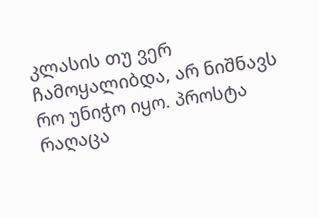კლასის თუ ვერ ჩამოყალიბდა, არ ნიშნავს რო უნიჭო იყო. პროსტა რაღაცა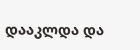დააკლდა და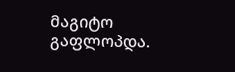მაგიტო გაფლოპდა.